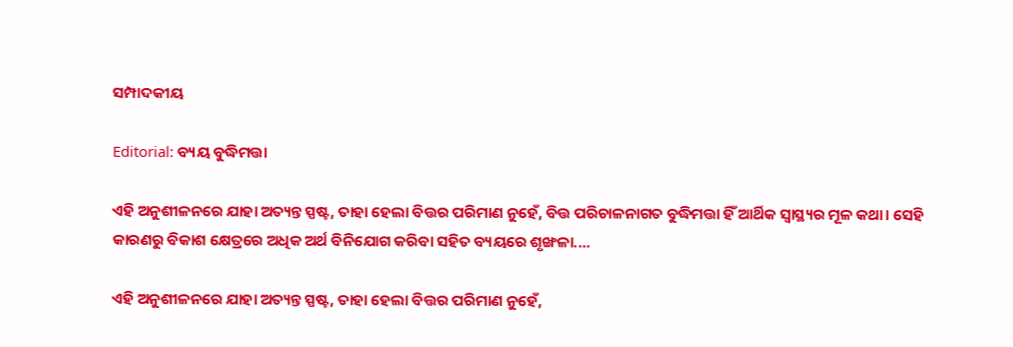ସମ୍ପାଦକୀୟ

Editorial: ବ୍ୟୟ ବୁଦ୍ଧିମତ୍ତା

ଏହି ଅନୁଶୀଳନରେ ଯାହା ଅତ୍ୟନ୍ତ ସ୍ପଷ୍ଟ, ତାହା ହେଲା ବିତ୍ତର ପରିମାଣ ନୁହେଁ, ବିତ୍ତ ପରିଚାଳନାଗତ ବୁଦ୍ଧିମତ୍ତା ହିଁ ଆର୍ଥିକ ସ୍ବାସ୍ଥ୍ୟର ମୂଳ କଥା। ସେହି କାରଣରୁ ବିକାଶ କ୍ଷେତ୍ରରେ ଅଧିକ ଅର୍ଥ ବିନିଯୋଗ କରିବା ସହିତ ବ୍ୟୟରେ ଶୃଙ୍ଖଳା....

ଏହି ଅନୁଶୀଳନରେ ଯାହା ଅତ୍ୟନ୍ତ ସ୍ପଷ୍ଟ, ତାହା ହେଲା ବିତ୍ତର ପରିମାଣ ନୁହେଁ,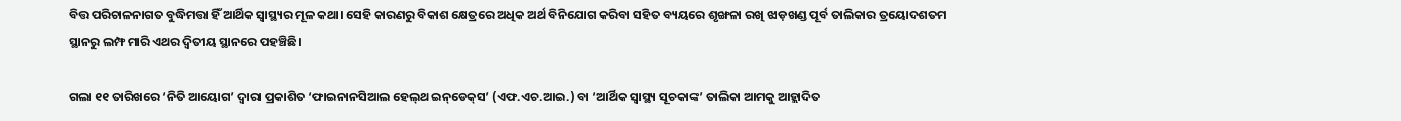ବିତ୍ତ ପରିଚାଳନାଗତ ବୁଦ୍ଧିମତ୍ତା ହିଁ ଆର୍ଥିକ ସ୍ବାସ୍ଥ୍ୟର ମୂଳ କଥା। ସେହି କାରଣରୁ ବିକାଶ କ୍ଷେତ୍ରରେ ଅଧିକ ଅର୍ଥ ବିନିଯୋଗ କରିବା ସହିତ ବ୍ୟୟରେ ଶୃଙ୍ଖଳା ରଖି ଝାଡ଼ଖଣ୍ଡ ପୂର୍ବ ତାଲିକାର ତ୍ରୟୋଦଶତମ ସ୍ଥାନରୁ ଲମ୍ଫ ମାରି ଏଥର ଦ୍ବିତୀୟ ସ୍ଥାନରେ ପହଞ୍ଚିଛି।

ଗଲା ୧୧ ତାରିଖରେ ‘ନିତି ଆୟୋଗ’ ଦ୍ବାରା ପ୍ରକାଶିତ ‘ଫାଇନାନସିଆଲ ହେଲ୍‌ଥ ଇନ୍‌ଡେକ୍‌ସ’ (ଏଫ.ଏଚ.ଆଇ.) ବା ‘ଆର୍ଥିକ ସ୍ବାସ୍ଥ୍ୟ ସୂଚକାଙ୍କ’ ତାଲିକା ଆମକୁ ଆହ୍ଲାଦିତ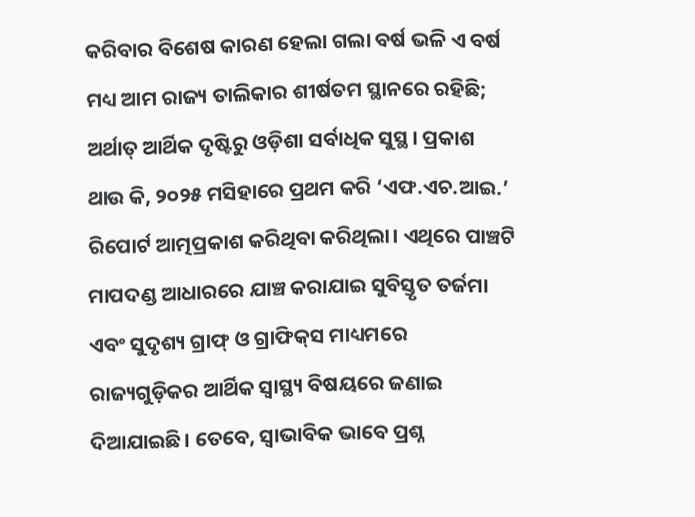କରିବାର ବିଶେଷ କାରଣ ହେଲା ଗଲା ବର୍ଷ ଭଳି ଏ ବର୍ଷ ମଧ୍ୟ ଆମ ରାଜ୍ୟ ତାଲିକାର ଶୀର୍ଷତମ ସ୍ଥାନରେ ରହିଛି; ଅର୍ଥାତ୍‌ ଆର୍ଥିକ ଦୃଷ୍ଟିରୁ ଓଡ଼ିଶା ସର୍ବାଧିକ ସୁସ୍ଥ। ପ୍ରକାଶ ଥାଉ କି, ୨୦୨୫ ମସିହାରେ ପ୍ରଥମ କରି ‘ଏଫ.ଏଚ.ଆଇ.’ ରିପୋର୍ଟ ଆତ୍ମପ୍ରକାଶ କରିଥିବା କରିଥିଲା। ଏଥିରେ ପାଞ୍ଚଟି ମାପଦଣ୍ଡ ଆଧାରରେ ଯାଞ୍ଚ କରାଯାଇ ସୁବିସ୍ତୃତ ତର୍ଜମା ଏବଂ ସୁଦୃଶ୍ୟ ଗ୍ରାଫ୍‌ ଓ ଗ୍ରାଫିକ୍‌ସ ମାଧ୍ୟମରେ ରାଜ୍ୟଗୁଡ଼ିକର ଆର୍ଥିକ ସ୍ବାସ୍ଥ୍ୟ ବିଷୟରେ ଜଣାଇ ଦିଆଯାଇଛି। ତେବେ, ସ୍ବାଭାବିକ ଭାବେ ପ୍ରଶ୍ନ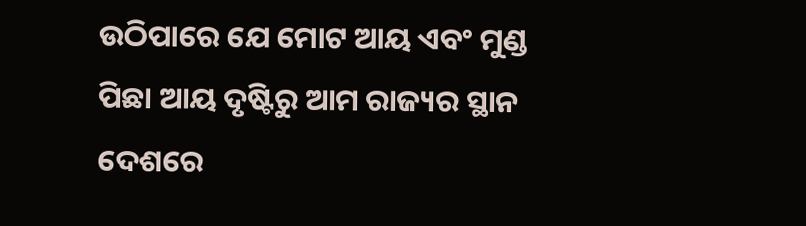ଉଠିପାରେ ଯେ ମୋଟ ଆୟ ଏବଂ ମୁଣ୍ଡ ପିଛା ଆୟ ଦୃଷ୍ଟିରୁ ଆମ ରାଜ୍ୟର ସ୍ଥାନ ଦେଶରେ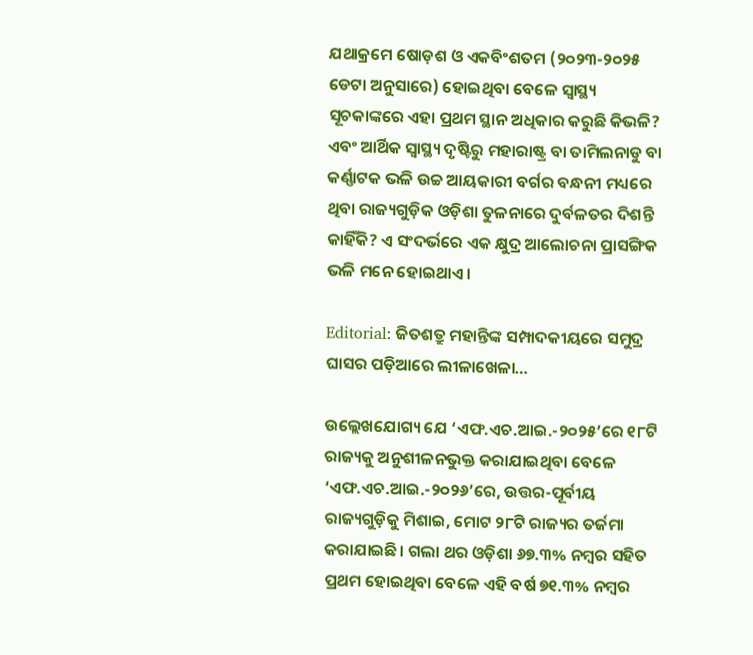ଯଥାକ୍ରମେ ଷୋଡ଼ଶ ଓ ଏକବିଂଶତମ (୨୦୨୩-୨୦୨୫ ଡେଟା ଅନୁସାରେ) ହୋଇଥିବା ବେଳେ ସ୍ବାସ୍ଥ୍ୟ ସୂଚକାଙ୍କରେ ଏହା ପ୍ରଥମ ସ୍ଥାନ ଅଧିକାର କରୁଛି କିଭଳି? ଏବଂ ଆର୍ଥିକ ସ୍ବାସ୍ଥ୍ୟ ଦୃଷ୍ଟିରୁ ମହାରାଷ୍ଟ୍ର ବା ତାମିଲନାଡୁ ବା କର୍ଣ୍ଣାଟକ ଭଳି ଉଚ୍ଚ ଆୟକାରୀ ବର୍ଗର ବନ୍ଧନୀ ମଧ୍ୟରେ ଥିବା ରାଜ୍ୟଗୁଡ଼ିକ ଓଡ଼ିଶା ତୁଳନାରେ ଦୁର୍ବଳତର ଦିଶନ୍ତି କାହିଁକି? ଏ ସଂଦର୍ଭରେ ଏକ କ୍ଷୁଦ୍ର ଆଲୋଚନା ପ୍ରାସଙ୍ଗିକ ଭଳି ମନେ ହୋଇଥାଏ।

Editorial: ଜିତଶତ୍ରୁ ମହାନ୍ତିଙ୍କ ସମ୍ପାଦକୀୟରେ ସମୁଦ୍ର ଘାସର ପଡ଼ିଆରେ ଲୀଳାଖେଳା…

ଉଲ୍ଲେଖଯୋଗ୍ୟ ଯେ ‘ଏଫ.ଏଚ.ଆଇ.-୨୦୨୫’ରେ ୧୮ଟି ରାଜ୍ୟକୁ ଅନୁଶୀଳନଭୁକ୍ତ କରାଯାଇଥିବା ବେଳେ ‘ଏଫ.ଏଚ.ଆଇ.-୨୦୨୬’ରେ, ଉତ୍ତର-ପୂର୍ବୀୟ ରାଜ୍ୟଗୁଡ଼ିକୁ ମିଶାଇ, ମୋଟ ୨୮ଟି ରାଜ୍ୟର ତର୍ଜମା କରାଯାଇଛି। ଗଲା ଥର ଓଡ଼ିଶା ୬୭.୩% ନମ୍ବର ସହିତ ପ୍ରଥମ ହୋଇଥିବା ବେଳେ ଏହି ବର୍ଷ ୭୧.୩% ନମ୍ବର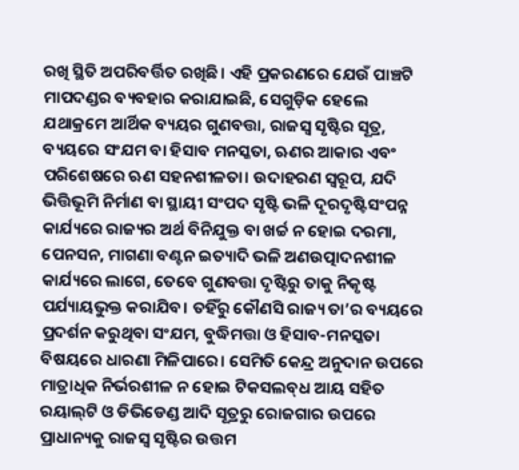ରଖି ସ୍ଥିତି ଅପରିବର୍ତ୍ତିତ ରଖିଛି। ଏହି ପ୍ରକରଣରେ ଯେଉଁ ପାଞ୍ଚଟି ମାପଦଣ୍ଡର ବ୍ୟବହାର କରାଯାଇଛି, ସେଗୁଡ଼ିକ ହେଲେ ଯଥାକ୍ରମେ ଆର୍ଥିକ ବ୍ୟୟର ଗୁଣବତ୍ତା, ରାଜସ୍ବ ସୃଷ୍ଟିର ସୂତ୍ର, ବ୍ୟୟରେ ସଂଯମ ବା ହିସାବ ମନସ୍କତା, ଋଣର ଆକାର ଏବଂ ପରିଶେଷରେ ଋଣ ସହନଶୀଳତା। ଉଦାହରଣ ସ୍ବରୂପ, ଯଦି ଭିତ୍ତିଭୂମି ନିର୍ମାଣ ବା ସ୍ଥାୟୀ ସଂପଦ ସୃଷ୍ଟି ଭଳି ଦୂରଦୃଷ୍ଟିସଂପନ୍ନ କାର୍ଯ୍ୟରେ ରାଜ୍ୟର ଅର୍ଥ ବିନିଯୁକ୍ତ ବା ଖର୍ଚ୍ଚ ନ ହୋଇ ଦରମା, ପେନସନ, ମାଗଣା ବଣ୍ଟନ ଇତ୍ୟାଦି ଭଳି ଅଣଉତ୍ପାଦନଶୀଳ କାର୍ଯ୍ୟରେ ଲାଗେ, ତେବେ ଗୁଣବତ୍ତା ଦୃଷ୍ଟିରୁ ତାକୁ ନିକୃଷ୍ଟ ପର୍ଯ୍ୟାୟଭୁକ୍ତ କରାଯିବ। ତହିଁରୁ କୌଣସି ରାଜ୍ୟ ତା’ର ବ୍ୟୟରେ ପ୍ରଦର୍ଶନ କରୁଥିବା ସଂଯମ, ବୁଦ୍ଧିମତ୍ତା ଓ ହିସାବ-ମନସ୍କତା ବିଷୟରେ ଧାରଣା ମିଳିପାରେ। ସେମିତି କେନ୍ଦ୍ର ଅନୁଦାନ ଉପରେ ମାତ୍ରାଧିକ ନିର୍ଭରଶୀଳ ନ ହୋଇ ଟିକସଲବ୍‌ଧ ଆୟ ସହିତ ରୟାଲ୍‌ଟି ଓ ଡିଭିଡେଣ୍ଡ ଆଦି ସୂତ୍ରରୁ ରୋଜଗାର ଉପରେ ପ୍ରାଧାନ୍ୟକୁ ରାଜସ୍ବ ସୃଷ୍ଟିର ଉତ୍ତମ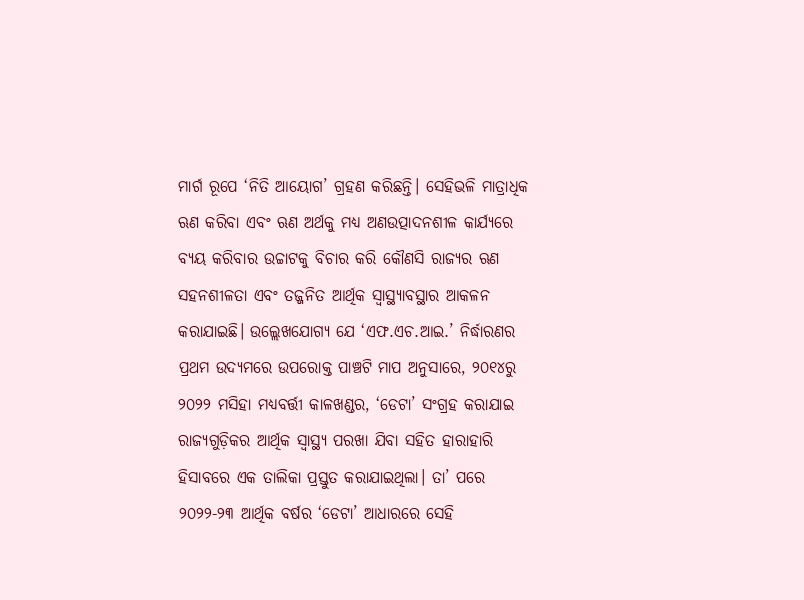ମାର୍ଗ ରୂପେ ‘ନିତି ଆୟୋଗ’ ଗ୍ରହଣ କରିଛନ୍ତି। ସେହିଭଳି ମାତ୍ରାଧିକ ଋଣ କରିବା ଏବଂ ଋଣ ଅର୍ଥକୁ ମଧ୍ୟ ଅଣଉତ୍ପାଦନଶୀଳ କାର୍ଯ୍ୟରେ ବ୍ୟୟ କରିବାର ଉଚ୍ଚାଟକୁ ବିଚାର କରି କୌଣସି ରାଜ୍ୟର ଋଣ ସହନଶୀଳତା ଏବଂ ତଜ୍ଜନିତ ଆର୍ଥିକ ସ୍ବାସ୍ଥ୍ୟାବସ୍ଥାର ଆକଳନ କରାଯାଇଛି। ଉଲ୍ଲେଖଯୋଗ୍ୟ ଯେ ‘ଏଫ.ଏଚ.ଆଇ.’ ନିର୍ଦ୍ଧାରଣର ପ୍ରଥମ ଉଦ୍ୟମରେ ଉପରୋକ୍ତ ପାଞ୍ଚଟି ମାପ ଅନୁସାରେ, ୨୦୧୪ରୁ ୨୦୨୨ ମସିହା ମଧ୍ୟବର୍ତ୍ତୀ କାଳଖଣ୍ଡର, ‘ଡେଟା’ ସଂଗ୍ରହ କରାଯାଇ ରାଜ୍ୟଗୁଡ଼ିକର ଆର୍ଥିକ ସ୍ବାସ୍ଥ୍ୟ ପରଖା ଯିବା ସହିତ ହାରାହାରି ହିସାବରେ ଏକ ତାଲିକା ପ୍ରସ୍ତୁତ କରାଯାଇଥିଲା। ତା’ ପରେ ୨୦୨୨-୨୩ ଆର୍ଥିକ ବର୍ଷର ‘ଡେଟା’ ଆଧାରରେ ସେହି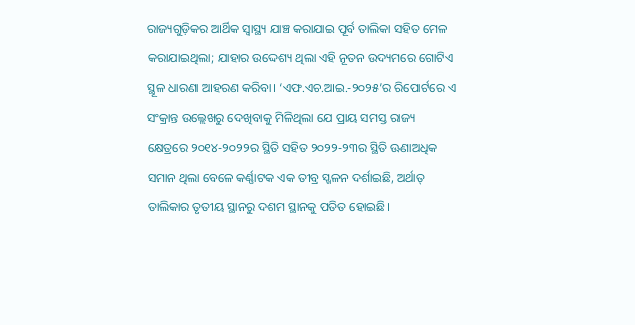ରାଜ୍ୟଗୁଡ଼ିକର ଆର୍ଥିକ ସ୍ବାସ୍ଥ୍ୟ ଯାଞ୍ଚ କରାଯାଇ ପୂର୍ବ ତାଲିକା ସହିତ ମେଳ କରାଯାଇଥିଲା; ଯାହାର ଉଦ୍ଦେଶ୍ୟ ଥିଲା ଏହି ନୂତନ ଉଦ୍ୟମରେ ଗୋଟିଏ ସ୍ଥୂଳ ଧାରଣା ଆହରଣ କରିବା। ‘ଏଫ.ଏଚ.ଆଇ.-୨୦୨୫’ର ରିପୋର୍ଟରେ ଏ ସଂକ୍ରାନ୍ତ ଉଲ୍ଲେଖରୁ ଦେଖିବାକୁ ମିଳିଥିଲା ଯେ ପ୍ରାୟ ସମସ୍ତ ରାଜ୍ୟ କ୍ଷେତ୍ରରେ ୨୦୧୪-୨୦୨୨ର ସ୍ଥିତି ସହିତ ୨୦୨୨-୨୩ର ସ୍ଥିତି ଊଣାଅଧିକ ସମାନ ଥିଲା ବେଳେ କର୍ଣ୍ଣାଟକ ଏକ ତୀବ୍ର ସ୍ଖଳନ ଦର୍ଶାଇଛି, ଅର୍ଥାତ୍‌ ତାଲିକାର ତୃତୀୟ ସ୍ଥାନରୁ ଦଶମ ସ୍ଥାନକୁ ପତିତ ହୋଇଛି।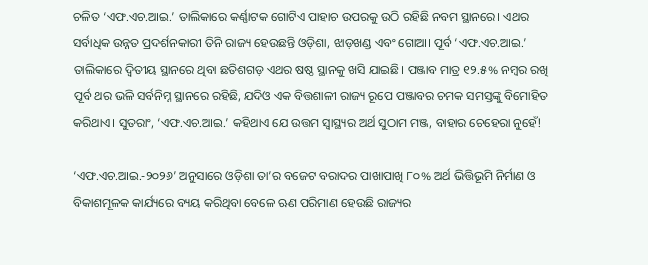ଚଳିତ ‘ଏଫ.ଏଚ.ଆଇ.’ ତାଲିକାରେ କର୍ଣ୍ଣାଟକ ଗୋଟିଏ ପାହାଚ ଉପରକୁ ଉଠି ରହିଛି ନବମ ସ୍ଥାନରେ। ଏଥର ସର୍ବାଧିକ ଉନ୍ନତ ପ୍ରଦର୍ଶନକାରୀ ତିନି ରାଜ୍ୟ ହେଉଛନ୍ତି ଓଡ଼ିଶା, ଝାଡ଼ଖଣ୍ଡ ଏବଂ ଗୋଆ। ପୂର୍ବ ‘ଏଫ.ଏଚ.ଆଇ.’ ତାଲିକାରେ ଦ୍ବିତୀୟ ସ୍ଥାନରେ ଥିବା ଛତିଶଗଡ଼ ଏଥର ଷଷ୍ଠ ସ୍ଥାନକୁ ଖସି ଯାଇଛି। ପଞ୍ଜାବ ମାତ୍ର ୧୨.୫% ନମ୍ବର ରଖି ପୂର୍ବ ଥର ଭଳି ସର୍ବନିମ୍ନ ସ୍ଥାନରେ ରହିଛି, ଯଦିଓ ଏକ ବିତ୍ତଶାଳୀ ରାଜ୍ୟ ରୂପେ ପଞ୍ଜାବର ଚମକ ସମସ୍ତଙ୍କୁ ବିମୋହିତ କରିଥାଏ। ସୁତରାଂ, ‘ଏଫ.ଏଚ.ଆଇ.’ କହିଥାଏ ଯେ ଉତ୍ତମ ସ୍ବାସ୍ଥ୍ୟର ଅର୍ଥ ସୁଠାମ ମଞ୍ଜ, ବାହାର ଚେହେରା ନୁହେଁ!

‘ଏଫ.ଏଚ.ଆଇ.-୨୦୨୬’ ଅନୁସାରେ ଓଡ଼ିଶା ତା’ର ବଜେଟ ବରାଦର ପାଖାପାଖି ୮୦% ଅର୍ଥ ଭିତ୍ତିଭୂମି ନିର୍ମାଣ ଓ ବିକାଶମୂଳକ କାର୍ଯ୍ୟରେ ବ୍ୟୟ କରିଥିବା ବେଳେ ଋଣ ପରିମାଣ ହେଉଛି ରାଜ୍ୟର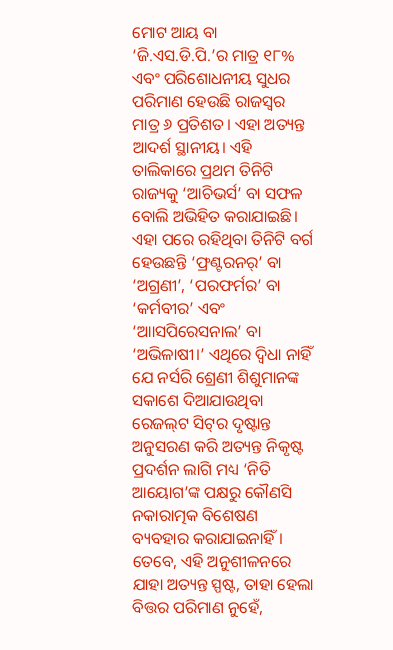ମୋଟ ଆୟ ବା ‘ଜି.ଏସ.ଡି.ପି.’ର ମାତ୍ର ୧୮% ଏବଂ ପରିଶୋଧନୀୟ ସୁଧର ପରିମାଣ ହେଉଛି ରାଜସ୍ବର ମାତ୍ର ୬ ପ୍ରତିଶତ। ଏହା ଅତ୍ୟନ୍ତ ଆଦର୍ଶ ସ୍ଥାନୀୟ। ଏହି ତାଲିକାରେ ପ୍ରଥମ ତିନିଟି ରାଜ୍ୟକୁ ‘ଆଚିଭର୍ସ’ ବା ସଫଳ ବୋଲି ଅଭିହିତ କରାଯାଇଛି। ଏହା ପରେ ରହିଥିବା ତିନିଟି ବର୍ଗ ହେଉଛନ୍ତି ‘ଫ୍ରଣ୍ଟରନର୍‌’ ବା ‘ଅଗ୍ରଣୀ’, ‘ପରଫର୍ମର’ ବା ‘କର୍ମବୀର’ ଏବଂ ‘ଆାସପିରେସନାଲ’ ବା ‘ଅଭିଳାଷୀ।’ ଏଥିରେ ଦ୍ବିଧା ନାହିଁ ଯେ ନର୍ସରି ଶ୍ରେଣୀ ଶିଶୁମାନଙ୍କ ସକାଶେ ଦିଆଯାଉଥିବା ରେଜଲ୍‌ଟ ସିଟ୍‌ର ଦୃଷ୍ଟାନ୍ତ ଅନୁସରଣ କରି ଅତ୍ୟନ୍ତ ନିକୃଷ୍ଟ ପ୍ରଦର୍ଶନ ଲାଗି ମଧ୍ୟ ‘ନିତି ଆୟୋଗ’ଙ୍କ ପକ୍ଷରୁ କୌଣସି ନକାରାତ୍ମକ ବିଶେଷଣ ବ୍ୟବହାର କରାଯାଇନାହିଁ। ତେବେ, ଏହି ଅନୁଶୀଳନରେ ଯାହା ଅତ୍ୟନ୍ତ ସ୍ପଷ୍ଟ, ତାହା ହେଲା ବିତ୍ତର ପରିମାଣ ନୁହେଁ,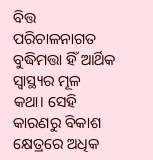ବିତ୍ତ ପରିଚାଳନାଗତ ବୁଦ୍ଧିମତ୍ତା ହିଁ ଆର୍ଥିକ ସ୍ବାସ୍ଥ୍ୟର ମୂଳ କଥା। ସେହି କାରଣରୁ ବିକାଶ କ୍ଷେତ୍ରରେ ଅଧିକ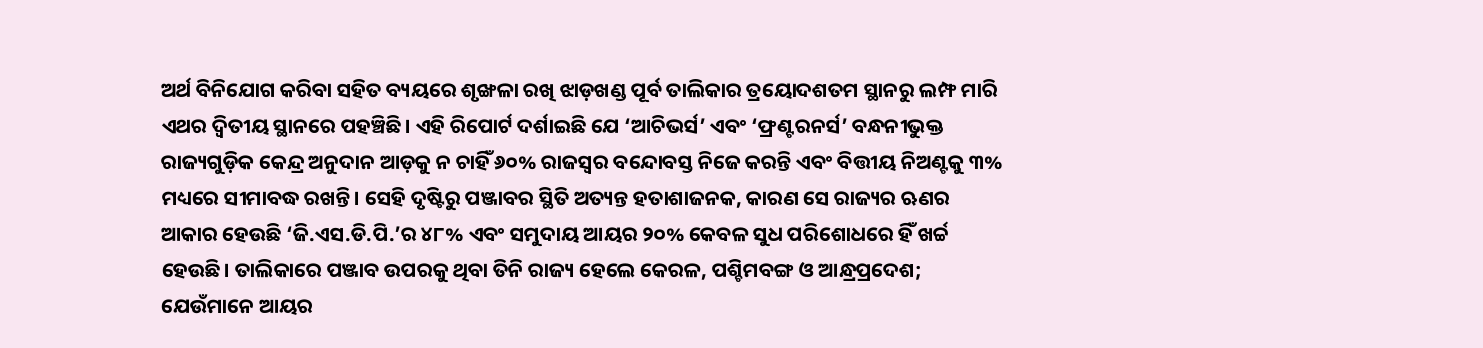ଅର୍ଥ ବିନିଯୋଗ କରିବା ସହିତ ବ୍ୟୟରେ ଶୃଙ୍ଖଳା ରଖି ଝାଡ଼ଖଣ୍ଡ ପୂର୍ବ ତାଲିକାର ତ୍ରୟୋଦଶତମ ସ୍ଥାନରୁ ଲମ୍ଫ ମାରି ଏଥର ଦ୍ବିତୀୟ ସ୍ଥାନରେ ପହଞ୍ଚିଛି। ଏହି ରିପୋର୍ଟ ଦର୍ଶାଇଛି ଯେ ‘ଆଚିଭର୍ସ’ ଏବଂ ‘ଫ୍ରଣ୍ଟରନର୍ସ’ ବନ୍ଧନୀଭୁକ୍ତ ରାଜ୍ୟଗୁଡ଼ିକ କେନ୍ଦ୍ର ଅନୁଦାନ ଆଡ଼କୁ ନ ଚାହିଁ ୬୦% ରାଜସ୍ବର ବନ୍ଦୋବସ୍ତ ନିଜେ କରନ୍ତି ଏବଂ ବିତ୍ତୀୟ ନିଅଣ୍ଟକୁ ୩% ମଧ୍ୟରେ ସୀମାବଦ୍ଧ ରଖନ୍ତି। ସେହି ଦୃଷ୍ଟିରୁ ପଞ୍ଜାବର ସ୍ଥିତି ଅତ୍ୟନ୍ତ ହତାଶାଜନକ, କାରଣ ସେ ରାଜ୍ୟର ଋଣର ଆକାର ହେଉଛି ‘ଜି.ଏସ.ଡି.ପି.’ର ୪୮% ଏବଂ ସମୁଦାୟ ଆୟର ୨୦% କେବଳ ସୁଧ ପରିଶୋଧରେ ହିଁ ଖର୍ଚ୍ଚ ହେଉଛି। ତାଲିକାରେ ପଞ୍ଜାବ ଉପରକୁ ଥିବା ତିନି ରାଜ୍ୟ ହେଲେ କେରଳ, ପଶ୍ଚିମବଙ୍ଗ ଓ ଆନ୍ଧ୍ରପ୍ରଦେଶ; ଯେଉଁମାନେ ଆୟର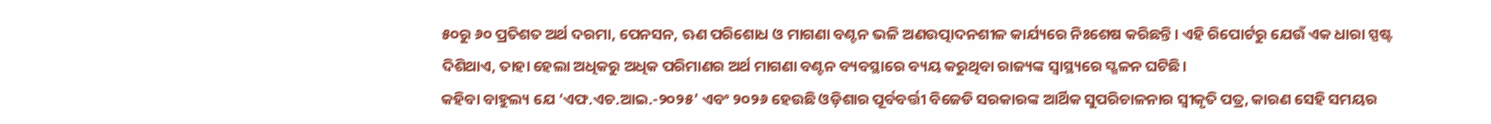୫୦ରୁ ୬୦ ପ୍ରତିଶତ ଅର୍ଥ ଦରମା, ପେନସନ, ଋଣ ପରିଶୋଧ ଓ ମାଗଣା ବଣ୍ଟନ ଭଳି ଅଣଉତ୍ପାଦନଶୀଳ କାର୍ଯ୍ୟରେ ନିଃଶେଷ କରିଛନ୍ତି। ଏହି ରିପୋର୍ଟରୁ ଯେଉଁ ଏକ ଧାରା ସ୍ପଷ୍ଟ ଦିଶିଥାଏ, ତାହା ହେଲା ଅଧିକରୁ ଅଧିକ ପରିମାଣର ଅର୍ଥ ମାଗଣା ବଣ୍ଟନ ବ୍ୟବସ୍ଥାରେ ବ୍ୟୟ କରୁଥିବା ରାଜ୍ୟଙ୍କ ସ୍ବାସ୍ଥ୍ୟରେ ସ୍ଖଳନ ଘଟିଛି।
କହିବା ବାହୁଲ୍ୟ ଯେ ‘ଏଫ.ଏଚ.ଆଇ.-୨୦୨୫’ ଏବଂ ୨୦୨୬ ହେଉଛି ଓଡ଼ିଶାର ପୂର୍ବବର୍ତ୍ତୀ ବିଜେଡି ସରକାରଙ୍କ ଆର୍ଥିକ ସୁପରିଚାଳନାର ସ୍ବୀକୃତି ପତ୍ର, କାରଣ ସେହି ସମୟର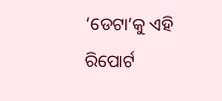‘ଡେଟା’କୁ ଏହି ରିପୋର୍ଟ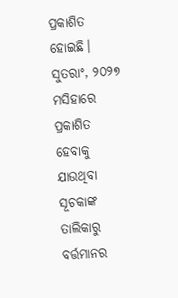ପ୍ରକାଶିତ ହୋଇଛି। ସୁତରାଂ, ୨୦୨୭ ମସିହାରେ ପ୍ରକାଶିତ ହେବାକୁ ଯାଉଥିବା ସୂଚକାଙ୍କ ତାଲିକାରୁ ବର୍ତ୍ତମାନର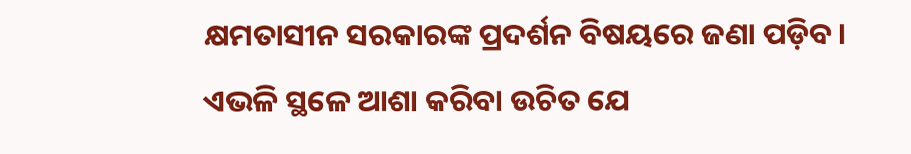କ୍ଷମତାସୀନ ସରକାରଙ୍କ ପ୍ରଦର୍ଶନ ବିଷୟରେ ଜଣା ପଡ଼ିବ। ଏଭଳି ସ୍ଥଳେ ଆଶା କରିବା ଉଚିତ ଯେ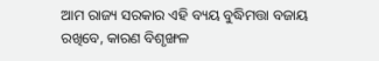ଆମ ରାଜ୍ୟ ସରକାର ଏହି ବ୍ୟୟ ବୁଦ୍ଧିମତ୍ତା ବଜାୟ ରଖିବେ, କାରଣ ବିଶୃଙ୍ଖଳ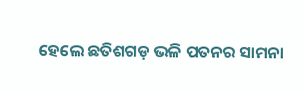ହେଲେ ଛତିଶଗଡ଼ ଭଳି ପତନର ସାମନା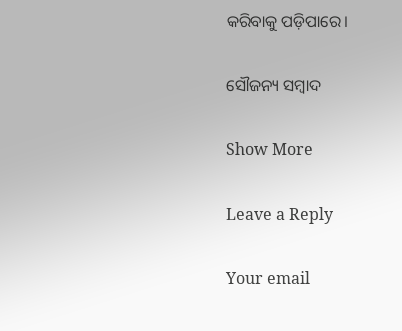କରିବାକୁ ପଡ଼ିପାରେ।

ସୌଜନ୍ୟ ସମ୍ବାଦ

Show More

Leave a Reply

Your email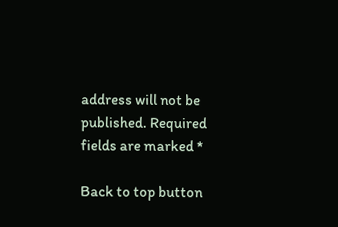address will not be published. Required fields are marked *

Back to top button